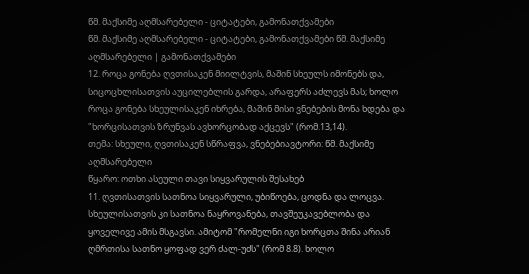წმ. მაქსიმე აღმსარებელი - ციტატები, გამონათქვამები
წმ. მაქსიმე აღმსარებელი - ციტატები, გამონათქვამები წმ. მაქსიმე აღმსარებელი | გამონათქვამები
12. როცა გონება ღვთისაკენ მიილტვის, მაშინ სხეულს იმონებს და, სიცოცხლისათვის აუცილებლის გარდა, არაფერს აძლევს მას; ხოლო როცა გონება სხეულისაკენ იხრება, მაშინ მისი ვნებების მონა ხდება და "ხორცისათვის ზრუნვას ავხორცობად აქცევს" (რომ.13,14).
თემა: სხეული, ღვთისაკენ სწრაფვა, ვნებებიავტორი: წმ. მაქსიმე აღმსარებელი
წყარო: ოთხი ასეული თავი სიყვარულის შესახებ
11. ღვთისათვის სათნოა სიყვარული, უბიწოება, ცოდნა და ლოცვა. სხეულისათვის კი სათნოა ნაყროვანება, თავშეუკავებლობა და ყოველივე ამის მსგავსი. ამიტომ "რომელნი იგი ხორცთა შინა არიან ღმრთისა სათნო ყოფად ვერ ძალ-უძს" (რომ 8.8). ხოლო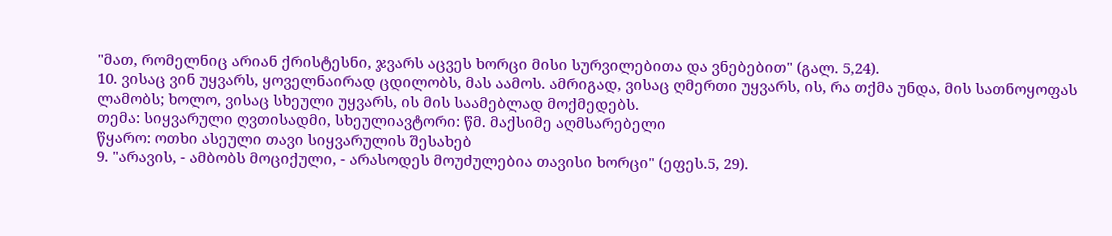"მათ, რომელნიც არიან ქრისტესნი, ჯვარს აცვეს ხორცი მისი სურვილებითა და ვნებებით" (გალ. 5,24).
10. ვისაც ვინ უყვარს, ყოველნაირად ცდილობს, მას აამოს. ამრიგად, ვისაც ღმერთი უყვარს, ის, რა თქმა უნდა, მის სათნოყოფას ლამობს; ხოლო, ვისაც სხეული უყვარს, ის მის საამებლად მოქმედებს.
თემა: სიყვარული ღვთისადმი, სხეულიავტორი: წმ. მაქსიმე აღმსარებელი
წყარო: ოთხი ასეული თავი სიყვარულის შესახებ
9. "არავის, - ამბობს მოციქული, - არასოდეს მოუძულებია თავისი ხორცი" (ეფეს.5, 29).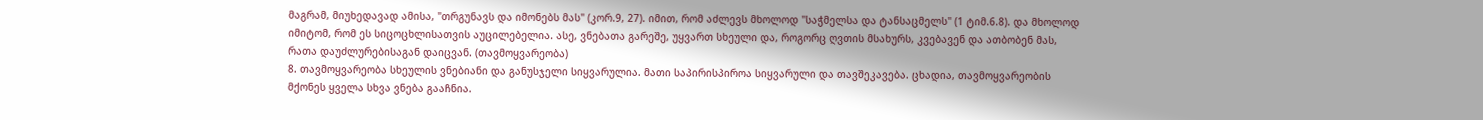მაგრამ, მიუხედავად ამისა, "თრგუნავს და იმონებს მას" (კორ.9, 27). იმით, რომ აძლევს მხოლოდ "საჭმელსა და ტანსაცმელს" (1 ტიმ.6.8). და მხოლოდ იმიტომ, რომ ეს სიცოცხლისათვის აუცილებელია. ასე, ვნებათა გარეშე, უყვართ სხეული და, როგორც ღვთის მსახურს, კვებავენ და ათბობენ მას, რათა დაუძლურებისაგან დაიცვან. (თავმოყვარეობა)
8. თავმოყვარეობა სხეულის ვნებიანი და განუსჯელი სიყვარულია. მათი საპირისპიროა სიყვარული და თავშეკავება. ცხადია, თავმოყვარეობის მქონეს ყველა სხვა ვნება გააჩნია.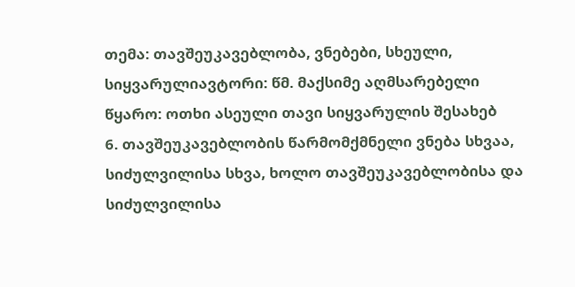თემა: თავშეუკავებლობა, ვნებები, სხეული, სიყვარულიავტორი: წმ. მაქსიმე აღმსარებელი
წყარო: ოთხი ასეული თავი სიყვარულის შესახებ
6. თავშეუკავებლობის წარმომქმნელი ვნება სხვაა, სიძულვილისა სხვა, ხოლო თავშეუკავებლობისა და სიძულვილისა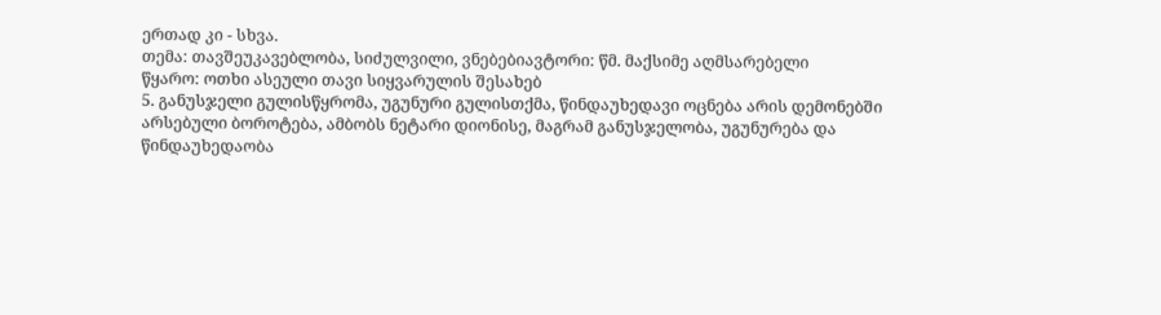ერთად კი - სხვა.
თემა: თავშეუკავებლობა, სიძულვილი, ვნებებიავტორი: წმ. მაქსიმე აღმსარებელი
წყარო: ოთხი ასეული თავი სიყვარულის შესახებ
5. განუსჯელი გულისწყრომა, უგუნური გულისთქმა, წინდაუხედავი ოცნება არის დემონებში არსებული ბოროტება, ამბობს ნეტარი დიონისე, მაგრამ განუსჯელობა, უგუნურება და წინდაუხედაობა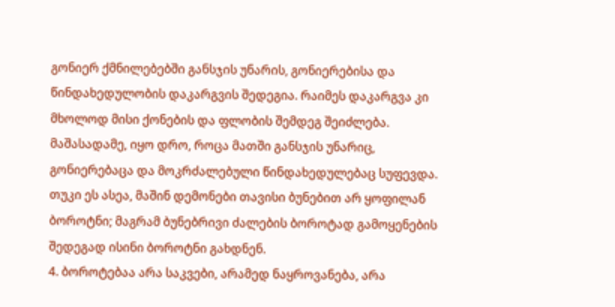გონიერ ქმნილებებში განსჯის უნარის, გონიერებისა და წინდახედულობის დაკარგვის შედეგია. რაიმეს დაკარგვა კი მხოლოდ მისი ქონების და ფლობის შემდეგ შეიძლება. მაშასადამე, იყო დრო, როცა მათში განსჯის უნარიც, გონიერებაცა და მოკრძალებული წინდახედულებაც სუფევდა. თუკი ეს ასეა, მაშინ დემონები თავისი ბუნებით არ ყოფილან ბოროტნი; მაგრამ ბუნებრივი ძალების ბოროტად გამოყენების შედეგად ისინი ბოროტნი გახდნენ.
4. ბოროტებაა არა საკვები, არამედ ნაყროვანება, არა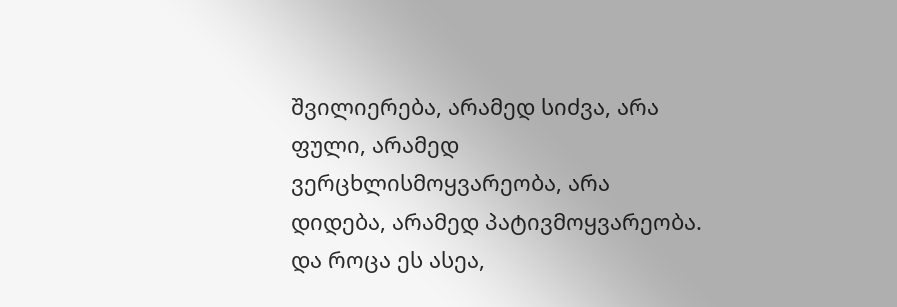შვილიერება, არამედ სიძვა, არა ფული, არამედ ვერცხლისმოყვარეობა, არა დიდება, არამედ პატივმოყვარეობა. და როცა ეს ასეა,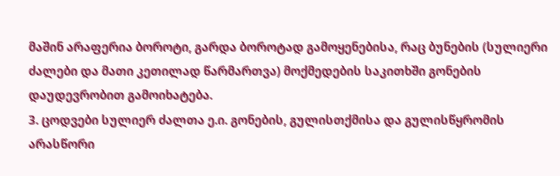მაშინ არაფერია ბოროტი, გარდა ბოროტად გამოყენებისა, რაც ბუნების (სულიერი ძალები და მათი კეთილად წარმართვა) მოქმედების საკითხში გონების დაუდევრობით გამოიხატება.
3. ცოდვები სულიერ ძალთა ე.ი. გონების, გულისთქმისა და გულისწყრომის არასწორი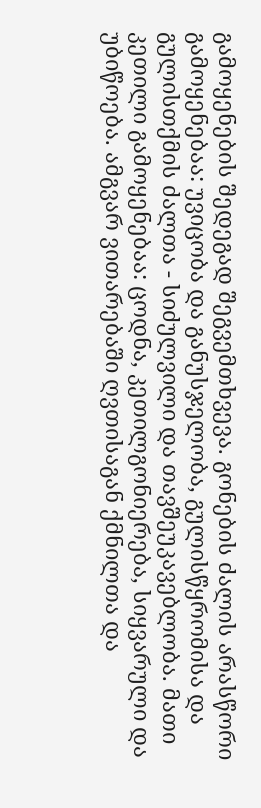გამოყენების შედეგად შეგვემთხვევა. გონების ძალის არასწორი გამოყენებაა: უვიცობა და განუსჯელობა, გულისწყრომისა და გულისთქმის ძალთა - სიძულვილი და თავშეუკავებლობა. მათი კეთილი გამოყენებაა: ცოდნა, კეთილგონიერება, სიყვარული და უბიწოება. ამგვარ ვითარებაში ღვთისაგან ქმნილთა და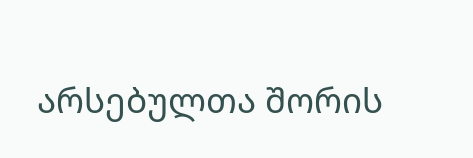არსებულთა შორის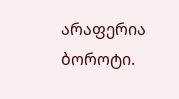არაფერია ბოროტი.